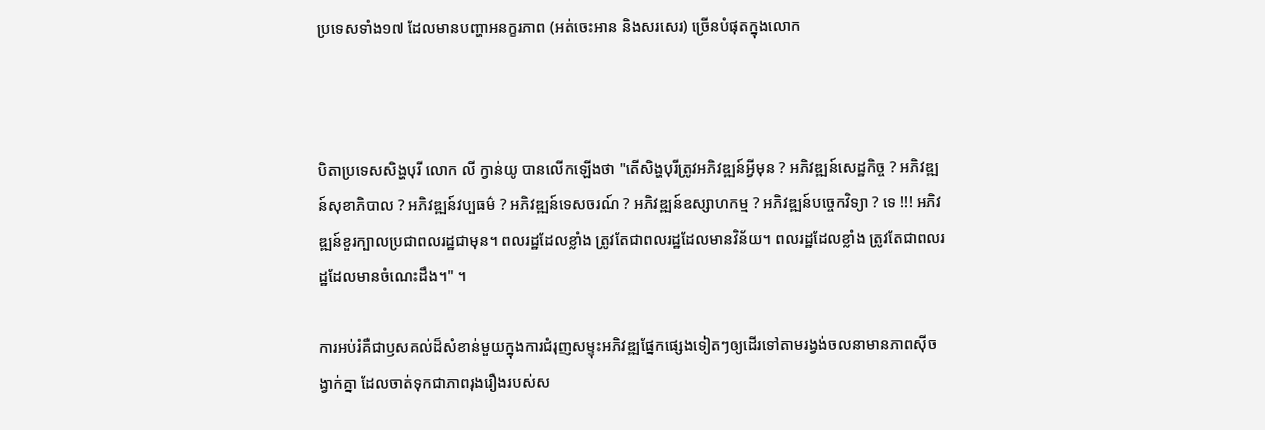ប្រទេសទាំង១៧ ដែលមានបញ្ហាអនក្ខរភាព (អត់ចេះអាន និងសរសេរ) ច្រើនបំផុតក្នុងលោក



បិតាប្រទេសសិង្ហបុរី លោក លី ក្វាន់យូ បានលើកឡើងថា "តើសិង្ហបុរីត្រូវអភិវឌ្ឍន៍អ្វីមុន ? អភិវឌ្ឍន៍សេដ្ឋកិច្ច ? អភិវឌ្ឍន៍សុខាភិបាល ? អភិវឌ្ឍន៍វប្បធម៌ ? អភិវឌ្ឍន៍ទេសចរណ៍ ? អភិវឌ្ឍន៍ឧស្សាហកម្ម ? អភិវឌ្ឍន៍បច្ចេកវិទ្យា ? ទេ !!! អភិវឌ្ឍន៍ខួរក្បាលប្រជាពលរដ្ឋជាមុន។ ពលរដ្ឋដែលខ្លាំង ត្រូវតែជាពលរដ្ឋដែលមានវិន័យ។ ពលរដ្ឋដែលខ្លាំង ត្រូវតែជាពលរដ្ឋដែលមានចំណេះដឹង។" ។

ការអប់រំគឺជាឫសគល់ដ៏សំខាន់មួយក្នុងការជំរុញសម្ទុះអភិវឌ្ឍផ្នែកផ្សេងទៀតៗឲ្យដើរទៅតាមរង្វង់ចលនាមានភាពស៊ីចង្វាក់គ្នា ដែលចាត់ទុកជាភាពរុងរឿងរបស់ស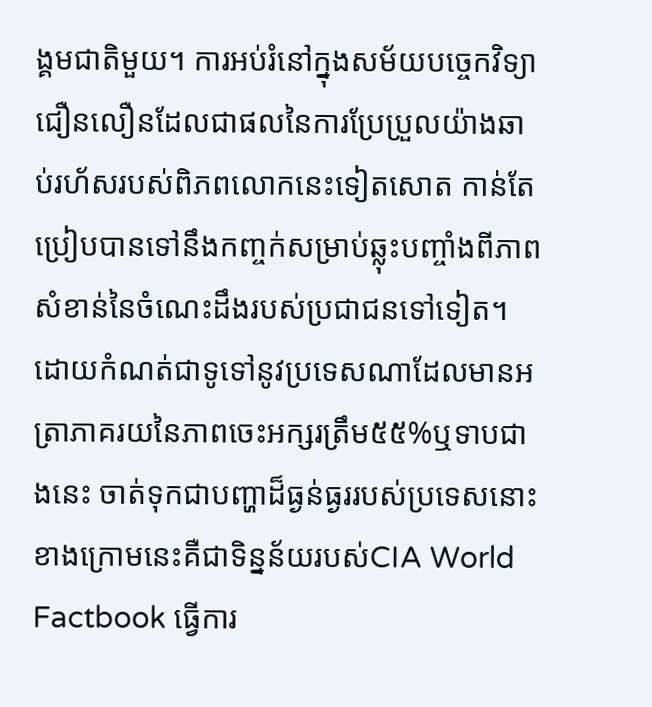ង្គមជាតិមួយ។ ការអប់រំនៅក្នុងសម័យបច្ចេកវិទ្យាជឿនលឿនដែលជាផលនៃការប្រែប្រួលយ៉ាងឆាប់រហ័សរបស់ពិភពលោកនេះទៀតសោត កាន់តែប្រៀបបានទៅនឹងកញ្ចក់សម្រាប់ឆ្លុះបញ្ចាំងពីភាពសំខាន់នៃចំណេះដឹងរបស់ប្រជាជនទៅទៀត។ ដោយកំណត់ជាទូទៅនូវប្រទេសណាដែលមានអត្រាភាគរយនៃភាពចេះអក្សរត្រឹម៥៥%ឬទាបជាងនេះ ចាត់ទុកជាបញ្ហាដ៏ធ្ងន់ធ្ងររបស់ប្រទេសនោះ ខាងក្រោមនេះគឺជាទិន្នន័យរបស់CIA World Factbook ធ្វើការ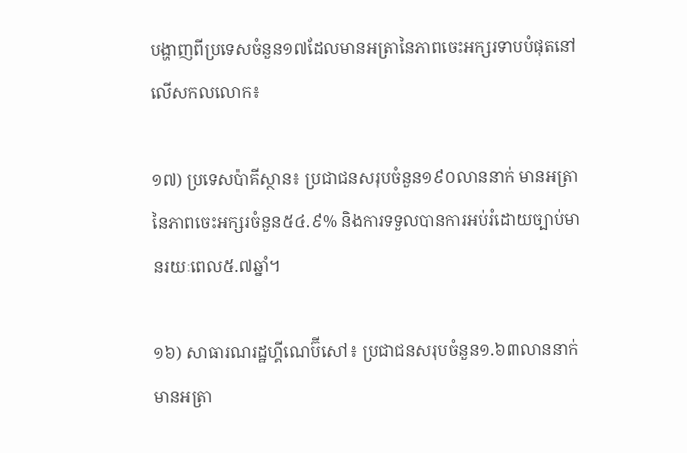បង្ហាញពីប្រទេសចំនួន១៧ដែលមានអត្រានៃភាពចេះអក្សរទាបបំផុតនៅលើសកលលោក៖

១៧) ប្រទេសប៉ាគីស្ថាន៖ ប្រជាជនសរុបចំនួន១៩០លាននាក់ មានអត្រានៃភាពចេះអក្សរចំនួន៥៤.៩% និងការទទួលបានការអប់រំដោយច្បាប់មានរយៈពេល៥.៧ឆ្នាំ។

១៦) សាធារណរដ្ឋហ្គីណេប៊ីសៅ៖ ប្រជាជនសរុបចំនួន១.៦៣លាននាក់ មានអត្រា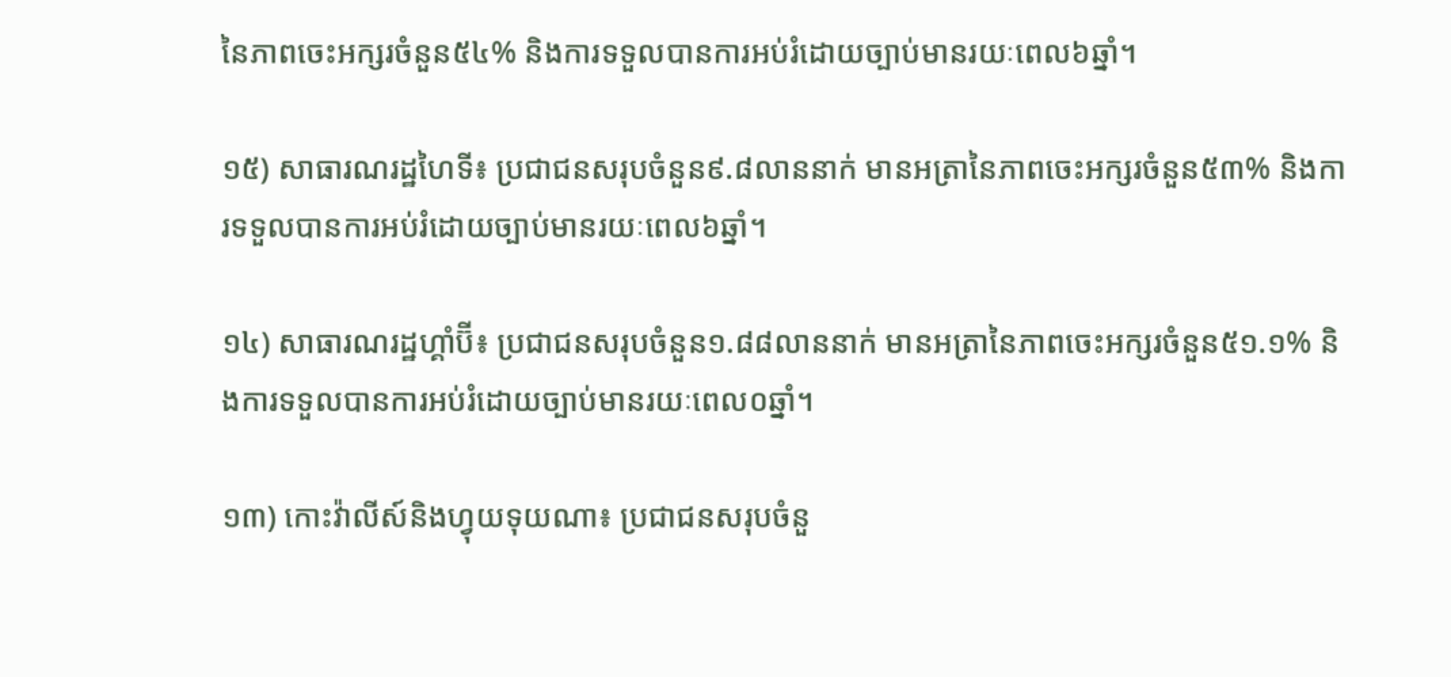នៃភាពចេះអក្សរចំនួន៥៤% និងការទទួលបានការអប់រំដោយច្បាប់មានរយៈពេល៦ឆ្នាំ។

១៥) សាធារណរដ្ឋហៃទី៖ ប្រជាជនសរុបចំនួន៩.៨លាននាក់ មានអត្រានៃភាពចេះអក្សរចំនួន៥៣% និងការទទួលបានការអប់រំដោយច្បាប់មានរយៈពេល៦ឆ្នាំ។

១៤) សាធារណរដ្ឋហ្គាំប៊ី៖ ប្រជាជនសរុបចំនួន១.៨៨លាននាក់ មានអត្រានៃភាពចេះអក្សរចំនួន៥១.១% និងការទទួលបានការអប់រំដោយច្បាប់មានរយៈពេល០ឆ្នាំ។

១៣) កោះវ៉ាលីស៍និងហ្វុយទុយណា៖ ប្រជាជនសរុបចំនួ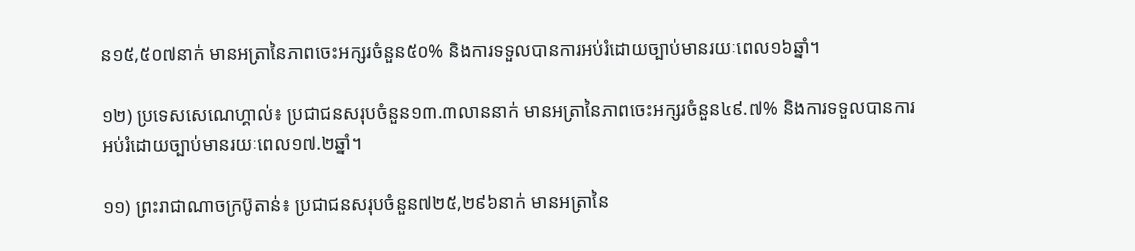ន១៥,៥០៧នាក់ មានអត្រានៃភាពចេះអក្សរចំនួន៥០% និងការទទួលបានការអប់រំដោយច្បាប់មានរយៈពេល១៦ឆ្នាំ។

១២) ប្រទេសសេណេហ្គាល់៖ ប្រជាជនសរុបចំនួន១៣.៣លាននាក់ មានអត្រានៃភាពចេះអក្សរចំនួន៤៩.៧% និងការទទួលបានការអប់រំដោយច្បាប់មានរយៈពេល១៧.២ឆ្នាំ។

១១) ព្រះរាជាណាចក្រប៊ូតាន់៖ ប្រជាជនសរុបចំនួន៧២៥,២៩៦នាក់ មានអត្រានៃ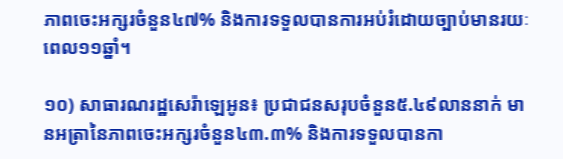ភាពចេះអក្សរចំនួន៤៧% និងការទទួលបានការអប់រំដោយច្បាប់មានរយៈពេល១១ឆ្នាំ។

១០) សាធារណរដ្ឋសេរ៉ាឡេអូន៖ ប្រជាជនសរុបចំនួន៥.៤៩លាននាក់ មានអត្រានៃភាពចេះអក្សរចំនួន៤៣.៣% និងការទទួលបានកា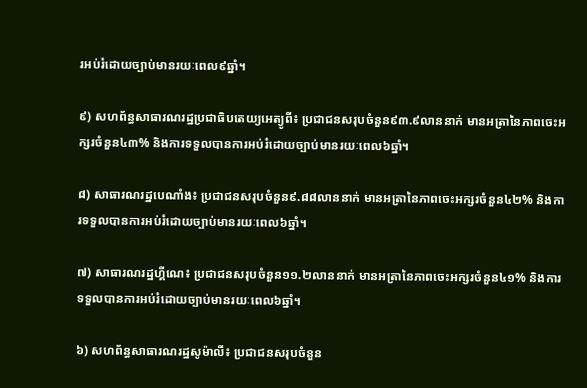រអប់រំដោយច្បាប់មានរយៈពេល៩ឆ្នាំ។

៩) សហព័ន្ធសាធារណរដ្ឋប្រជាធិបតេយ្យអេត្យូពី៖ ប្រជាជនសរុបចំនួន៩៣.៩លាននាក់ មានអត្រានៃភាពចេះអក្សរចំនួន៤៣% និងការទទួលបានការអប់រំដោយច្បាប់មានរយៈពេល៦ឆ្នាំ។

៨) សាធារណរដ្ឋបេណាំង៖ ប្រជាជនសរុបចំនួន៩.៨៨លាននាក់ មានអត្រានៃភាពចេះអក្សរចំនួន៤២% និងការទទួលបានការអប់រំដោយច្បាប់មានរយៈពេល៦ឆ្នាំ។

៧) សាធារណរដ្ឋហ្គីណេ៖ ប្រជាជនសរុបចំនួន១១.២លាននាក់ មានអត្រានៃភាពចេះអក្សរចំនួន៤១% និងការទទួលបានការអប់រំដោយច្បាប់មានរយៈពេល៦ឆ្នាំ។

៦) សហព័ន្ធសាធារណរដ្ឋសូម៉ាលី៖ ប្រជាជនសរុបចំនួន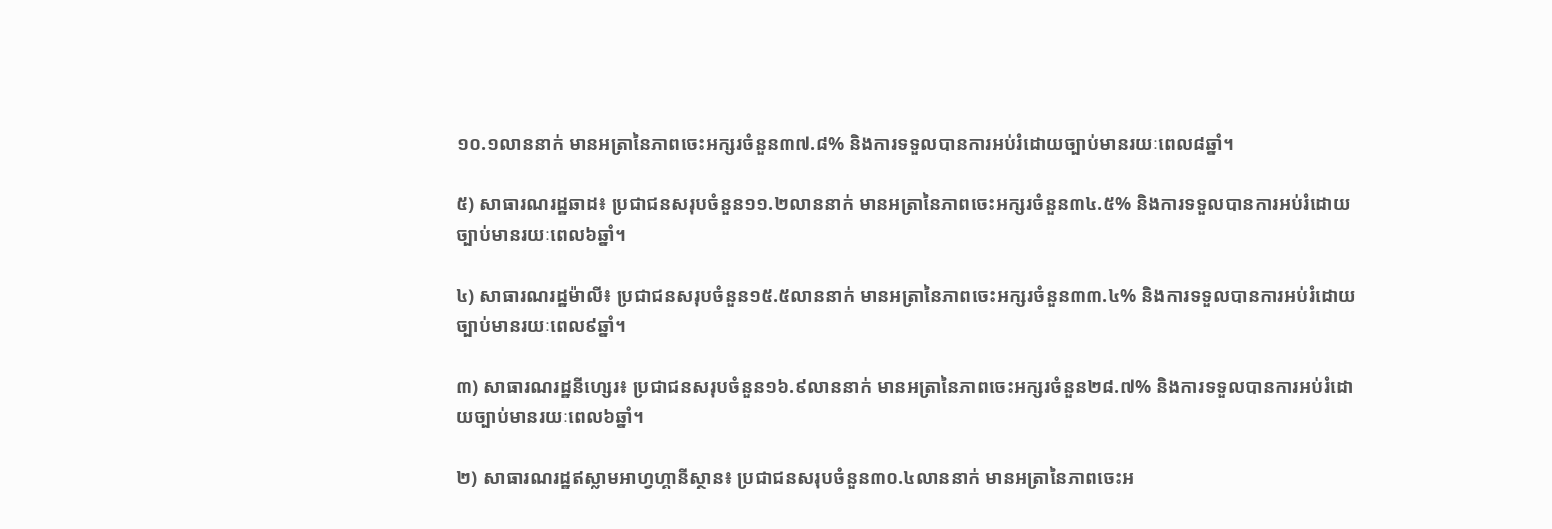១០.១លាននាក់ មានអត្រានៃភាពចេះអក្សរចំនួន៣៧.៨% និងការទទួលបានការអប់រំដោយច្បាប់មានរយៈពេល៨ឆ្នាំ។

៥) សាធារណរដ្ឋឆាដ៖ ប្រជាជនសរុបចំនួន១១.២លាននាក់ មានអត្រានៃភាពចេះអក្សរចំនួន៣៤.៥% និងការទទួលបានការអប់រំដោយច្បាប់មានរយៈពេល៦ឆ្នាំ។

៤) សាធារណរដ្ឋម៉ាលី៖ ប្រជាជនសរុបចំនួន១៥.៥លាននាក់ មានអត្រានៃភាពចេះអក្សរចំនួន៣៣.៤% និងការទទួលបានការអប់រំដោយច្បាប់មានរយៈពេល៩ឆ្នាំ។

៣) សាធារណរដ្ឋនីហ្សេរ៖ ប្រជាជនសរុបចំនួន១៦.៩លាននាក់ មានអត្រានៃភាពចេះអក្សរចំនួន២៨.៧% និងការទទួលបានការអប់រំដោយច្បាប់មានរយៈពេល៦ឆ្នាំ។

២) សាធារណរដ្ឋឥស្លាមអាហ្វហ្គានីស្ថាន៖ ប្រជាជនសរុបចំនួន៣០.៤លាននាក់ មានអត្រានៃភាពចេះអ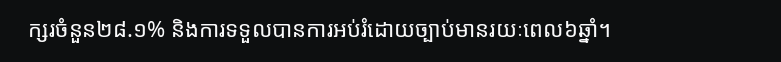ក្សរចំនួន២៨.១% និងការទទួលបានការអប់រំដោយច្បាប់មានរយៈពេល៦ឆ្នាំ។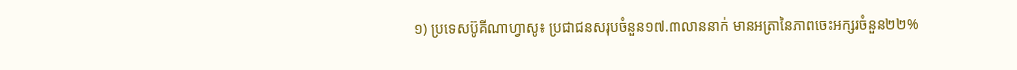១) ប្រទេសប៊ូគីណាហ្វាសូ៖ ប្រជាជនសរុបចំនួន១៧.៣លាននាក់ មានអត្រានៃភាពចេះអក្សរចំនួន២២%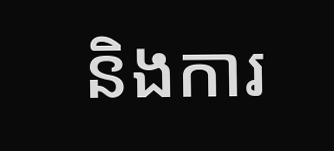និងការ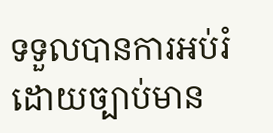ទទួលបានការអប់រំដោយច្បាប់មាន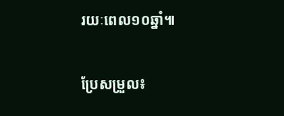រយៈពេល១០ឆ្នាំ៕

ប្រែសម្រួល៖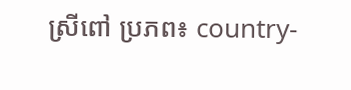ស្រីពៅ ប្រភព៖ country-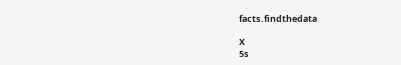facts.findthedata

X
5s